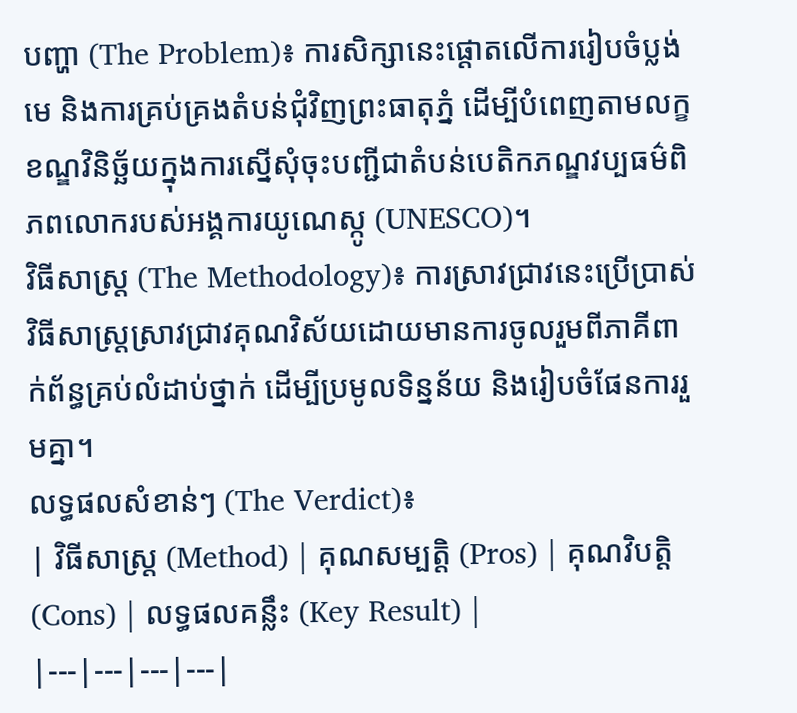បញ្ហា (The Problem)៖ ការសិក្សានេះផ្តោតលើការរៀបចំប្លង់មេ និងការគ្រប់គ្រងតំបន់ជុំវិញព្រះធាតុភ្នំ ដើម្បីបំពេញតាមលក្ខខណ្ឌវិនិច្ឆ័យក្នុងការស្នើសុំចុះបញ្ជីជាតំបន់បេតិកភណ្ឌវប្បធម៌ពិភពលោករបស់អង្គការយូណេស្កូ (UNESCO)។
វិធីសាស្ត្រ (The Methodology)៖ ការស្រាវជ្រាវនេះប្រើប្រាស់វិធីសាស្ត្រស្រាវជ្រាវគុណវិស័យដោយមានការចូលរួមពីភាគីពាក់ព័ន្ធគ្រប់លំដាប់ថ្នាក់ ដើម្បីប្រមូលទិន្នន័យ និងរៀបចំផែនការរួមគ្នា។
លទ្ធផលសំខាន់ៗ (The Verdict)៖
| វិធីសាស្ត្រ (Method) | គុណសម្បត្តិ (Pros) | គុណវិបត្តិ (Cons) | លទ្ធផលគន្លឹះ (Key Result) |
|---|---|---|---|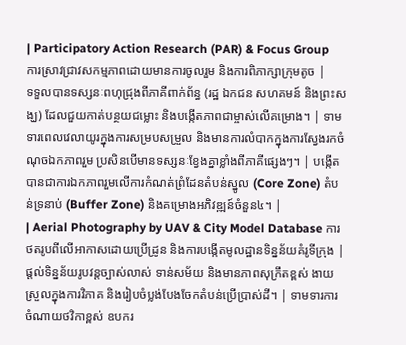| Participatory Action Research (PAR) & Focus Group ការស្រាវជ្រាវសកម្មភាពដោយមានការចូលរួម និងការពិភាក្សាក្រុមតូច |
ទទួលបានទស្សនៈពហុជ្រុងពីភាគីពាក់ព័ន្ធ (រដ្ឋ ឯកជន សហគមន៍ និងព្រះសង្ឃ) ដែលជួយកាត់បន្ថយជម្លោះ និងបង្កើតភាពជាម្ចាស់លើគម្រោង។ | ទាមទារពេលវេលាយូរក្នុងការសម្របសម្រួល និងមានការលំបាកក្នុងការស្វែងរកចំណុចឯកភាពរួម ប្រសិនបើមានទស្សនៈខ្វែងគ្នាខ្លាំងពីភាគីផ្សេងៗ។ | បង្កើតបានជាការឯកភាពរួមលើការកំណត់ព្រំដែនតំបន់ស្នូល (Core Zone) តំបន់ទ្រនាប់ (Buffer Zone) និងគម្រោងអភិវឌ្ឍន៍ចំនួន៤។ |
| Aerial Photography by UAV & City Model Database ការថតរូបពីលើអាកាសដោយប្រើដ្រូន និងការបង្កើតមូលដ្ឋានទិន្នន័យគំរូទីក្រុង |
ផ្តល់ទិន្នន័យរូបវន្តច្បាស់លាស់ ទាន់សម័យ និងមានភាពសុក្រឹតខ្ពស់ ងាយស្រួលក្នុងការវិភាគ និងរៀបចំប្លង់បែងចែកតំបន់ប្រើប្រាស់ដី។ | ទាមទារការចំណាយថវិកាខ្ពស់ ឧបករ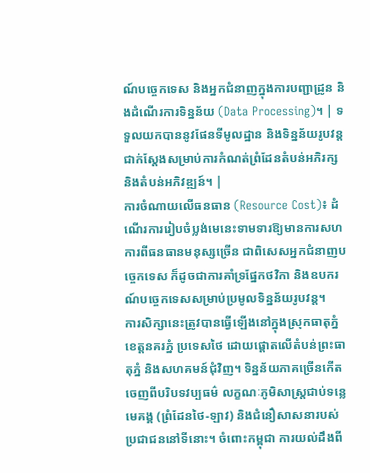ណ៍បច្ចេកទេស និងអ្នកជំនាញក្នុងការបញ្ជាដ្រូន និងដំណើរការទិន្នន័យ (Data Processing)។ | ទទួលយកបាននូវផែនទីមូលដ្ឋាន និងទិន្នន័យរូបវន្តជាក់ស្តែងសម្រាប់ការកំណត់ព្រំដែនតំបន់អភិរក្ស និងតំបន់អភិវឌ្ឍន៍។ |
ការចំណាយលើធនធាន (Resource Cost)៖ ដំណើរការរៀបចំប្លង់មេនេះទាមទារឱ្យមានការសហការពីធនធានមនុស្សច្រើន ជាពិសេសអ្នកជំនាញបច្ចេកទេស ក៏ដូចជាការគាំទ្រផ្នែកថវិកា និងឧបករណ៍បច្ចេកទេសសម្រាប់ប្រមូលទិន្នន័យរូបវន្ត។
ការសិក្សានេះត្រូវបានធ្វើឡើងនៅក្នុងស្រុកធាតុភ្នំ ខេត្តនគរភ្នំ ប្រទេសថៃ ដោយផ្តោតលើតំបន់ព្រះធាតុភ្នំ និងសហគមន៍ជុំវិញ។ ទិន្នន័យភាគច្រើនកើតចេញពីបរិបទវប្បធម៌ លក្ខណៈភូមិសាស្ត្រជាប់ទន្លេមេគង្គ (ព្រំដែនថៃ-ឡាវ) និងជំនឿសាសនារបស់ប្រជាជននៅទីនោះ។ ចំពោះកម្ពុជា ការយល់ដឹងពី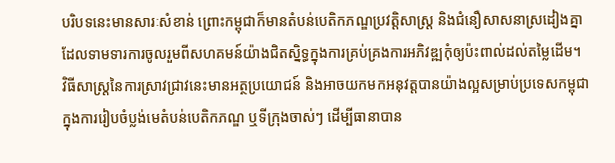បរិបទនេះមានសារៈសំខាន់ ព្រោះកម្ពុជាក៏មានតំបន់បេតិកភណ្ឌប្រវត្តិសាស្ត្រ និងជំនឿសាសនាស្រដៀងគ្នា ដែលទាមទារការចូលរួមពីសហគមន៍យ៉ាងជិតស្និទ្ធក្នុងការគ្រប់គ្រងការអភិវឌ្ឍកុំឲ្យប៉ះពាល់ដល់តម្លៃដើម។
វិធីសាស្ត្រនៃការស្រាវជ្រាវនេះមានអត្ថប្រយោជន៍ និងអាចយកមកអនុវត្តបានយ៉ាងល្អសម្រាប់ប្រទេសកម្ពុជា ក្នុងការរៀបចំប្លង់មេតំបន់បេតិកភណ្ឌ ឬទីក្រុងចាស់ៗ ដើម្បីធានាបាន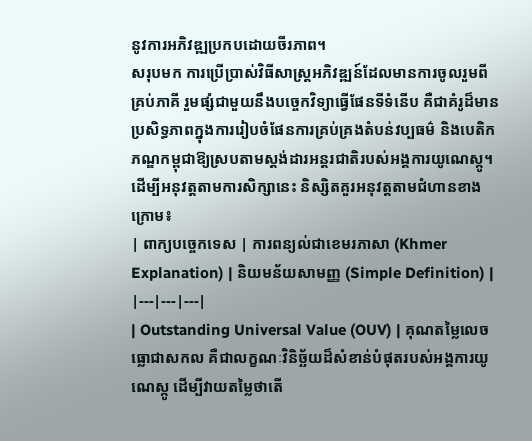នូវការអភិវឌ្ឍប្រកបដោយចីរភាព។
សរុបមក ការប្រើប្រាស់វិធីសាស្ត្រអភិវឌ្ឍន៍ដែលមានការចូលរួមពីគ្រប់ភាគី រួមផ្សំជាមួយនឹងបច្ចេកវិទ្យាធ្វើផែនទីទំនើប គឺជាគំរូដ៏មានប្រសិទ្ធភាពក្នុងការរៀបចំផែនការគ្រប់គ្រងតំបន់វប្បធម៌ និងបេតិកភណ្ឌកម្ពុជាឱ្យស្របតាមស្តង់ដារអន្តរជាតិរបស់អង្គការយូណេស្កូ។
ដើម្បីអនុវត្តតាមការសិក្សានេះ និស្សិតគួរអនុវត្តតាមជំហានខាងក្រោម៖
| ពាក្យបច្ចេកទេស | ការពន្យល់ជាខេមរភាសា (Khmer Explanation) | និយមន័យសាមញ្ញ (Simple Definition) |
|---|---|---|
| Outstanding Universal Value (OUV) | គុណតម្លៃលេចធ្លោជាសកល គឺជាលក្ខណៈវិនិច្ឆ័យដ៏សំខាន់បំផុតរបស់អង្គការយូណេស្កូ ដើម្បីវាយតម្លៃថាតើ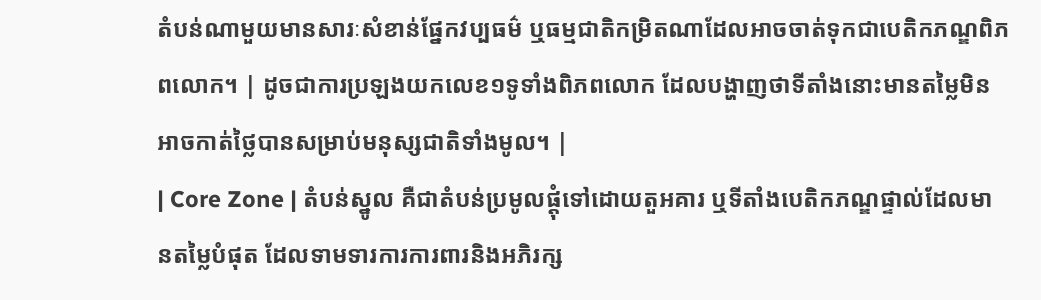តំបន់ណាមួយមានសារៈសំខាន់ផ្នែកវប្បធម៌ ឬធម្មជាតិកម្រិតណាដែលអាចចាត់ទុកជាបេតិកភណ្ឌពិភពលោក។ | ដូចជាការប្រឡងយកលេខ១ទូទាំងពិភពលោក ដែលបង្ហាញថាទីតាំងនោះមានតម្លៃមិនអាចកាត់ថ្លៃបានសម្រាប់មនុស្សជាតិទាំងមូល។ |
| Core Zone | តំបន់ស្នូល គឺជាតំបន់ប្រមូលផ្តុំទៅដោយតួអគារ ឬទីតាំងបេតិកភណ្ឌផ្ទាល់ដែលមានតម្លៃបំផុត ដែលទាមទារការការពារនិងអភិរក្ស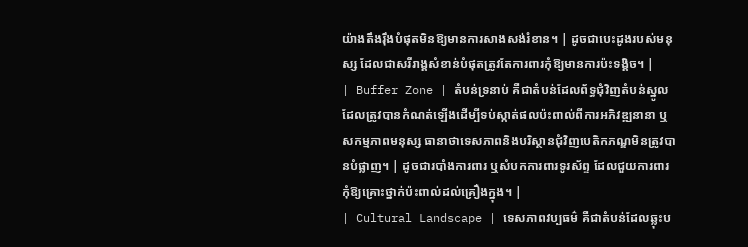យ៉ាងតឹងរ៉ឹងបំផុតមិនឱ្យមានការសាងសង់រំខាន។ | ដូចជាបេះដូងរបស់មនុស្ស ដែលជាសរីរាង្គសំខាន់បំផុតត្រូវតែការពារកុំឱ្យមានការប៉ះទង្គិច។ |
| Buffer Zone | តំបន់ទ្រនាប់ គឺជាតំបន់ដែលព័ទ្ធជុំវិញតំបន់ស្នូល ដែលត្រូវបានកំណត់ឡើងដើម្បីទប់ស្កាត់ផលប៉ះពាល់ពីការអភិវឌ្ឍនានា ឬសកម្មភាពមនុស្ស ធានាថាទេសភាពនិងបរិស្ថានជុំវិញបេតិកភណ្ឌមិនត្រូវបានបំផ្លាញ។ | ដូចជារបាំងការពារ ឬសំបកការពារទូរស័ព្ទ ដែលជួយការពារកុំឱ្យគ្រោះថ្នាក់ប៉ះពាល់ដល់គ្រឿងក្នុង។ |
| Cultural Landscape | ទេសភាពវប្បធម៌ គឺជាតំបន់ដែលឆ្លុះប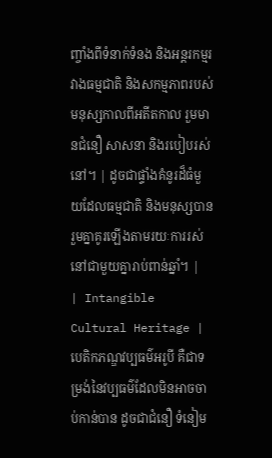ញ្ចាំងពីទំនាក់ទំនង និងអន្តរកម្មរវាងធម្មជាតិ និងសកម្មភាពរបស់មនុស្សកាលពីអតីតកាល រួមមានជំនឿ សាសនា និងរបៀបរស់នៅ។ | ដូចជាផ្ទាំងគំនូរដ៏ធំមួយដែលធម្មជាតិ និងមនុស្សបានរួមគ្នាគូរឡើងតាមរយៈការរស់នៅជាមួយគ្នារាប់ពាន់ឆ្នាំ។ |
| Intangible Cultural Heritage | បេតិកភណ្ឌវប្បធម៌អរូបី គឺជាទម្រង់នៃវប្បធម៌ដែលមិនអាចចាប់កាន់បាន ដូចជាជំនឿ ទំនៀម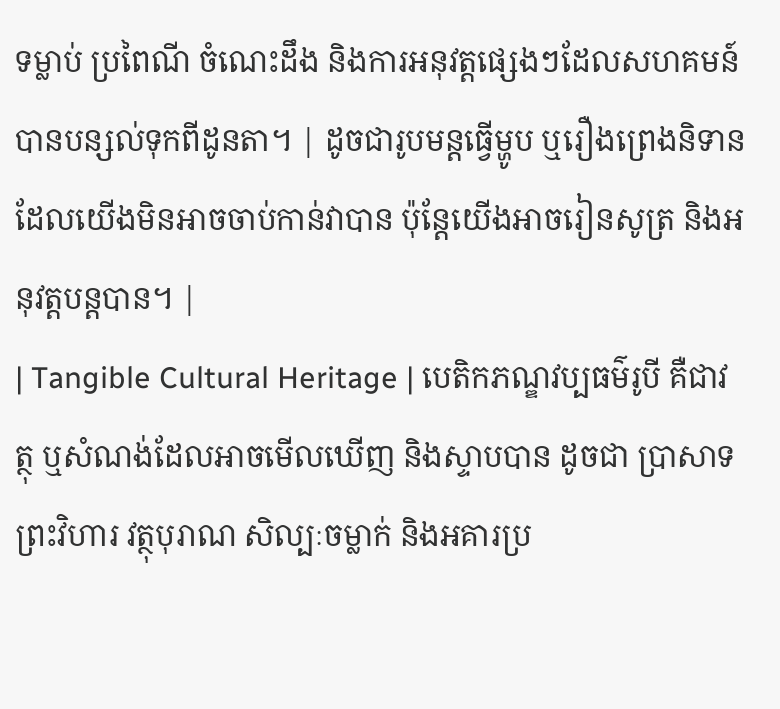ទម្លាប់ ប្រពៃណី ចំណេះដឹង និងការអនុវត្តផ្សេងៗដែលសហគមន៍បានបន្សល់ទុកពីដូនតា។ | ដូចជារូបមន្តធ្វើម្ហូប ឬរឿងព្រេងនិទាន ដែលយើងមិនអាចចាប់កាន់វាបាន ប៉ុន្តែយើងអាចរៀនសូត្រ និងអនុវត្តបន្តបាន។ |
| Tangible Cultural Heritage | បេតិកភណ្ឌវប្បធម៌រូបី គឺជាវត្ថុ ឬសំណង់ដែលអាចមើលឃើញ និងស្ទាបបាន ដូចជា ប្រាសាទ ព្រះវិហារ វត្ថុបុរាណ សិល្បៈចម្លាក់ និងអគារប្រ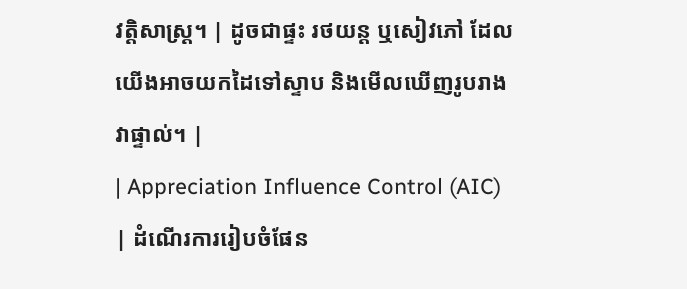វត្តិសាស្ត្រ។ | ដូចជាផ្ទះ រថយន្ត ឬសៀវភៅ ដែលយើងអាចយកដៃទៅស្ទាប និងមើលឃើញរូបរាងវាផ្ទាល់។ |
| Appreciation Influence Control (AIC) | ដំណើរការរៀបចំផែន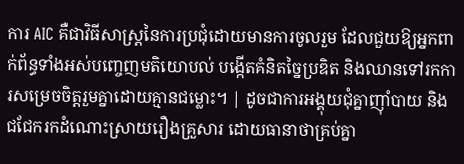ការ AIC គឺជាវិធីសាស្ត្រនៃការប្រជុំដោយមានការចូលរួម ដែលជួយឱ្យអ្នកពាក់ព័ន្ធទាំងអស់បញ្ចេញមតិយោបល់ បង្កើតគំនិតច្នៃប្រឌិត និងឈានទៅរកការសម្រេចចិត្តរួមគ្នាដោយគ្មានជម្លោះ។ | ដូចជាការអង្គុយជុំគ្នាញ៉ាំបាយ និងជជែករកដំណោះស្រាយរឿងគ្រួសារ ដោយធានាថាគ្រប់គ្នា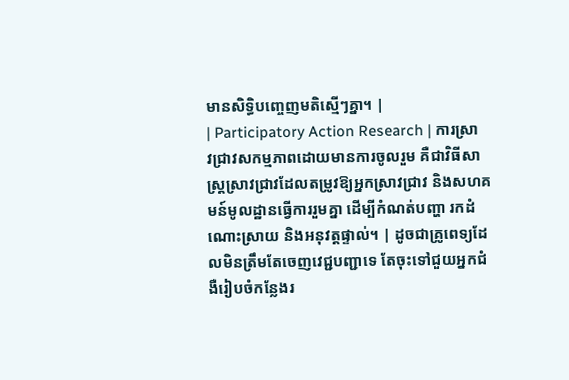មានសិទ្ធិបញ្ចេញមតិស្មើៗគ្នា។ |
| Participatory Action Research | ការស្រាវជ្រាវសកម្មភាពដោយមានការចូលរួម គឺជាវិធីសាស្ត្រស្រាវជ្រាវដែលតម្រូវឱ្យអ្នកស្រាវជ្រាវ និងសហគមន៍មូលដ្ឋានធ្វើការរួមគ្នា ដើម្បីកំណត់បញ្ហា រកដំណោះស្រាយ និងអនុវត្តផ្ទាល់។ | ដូចជាគ្រូពេទ្យដែលមិនត្រឹមតែចេញវេជ្ជបញ្ជាទេ តែចុះទៅជួយអ្នកជំងឺរៀបចំកន្លែងរ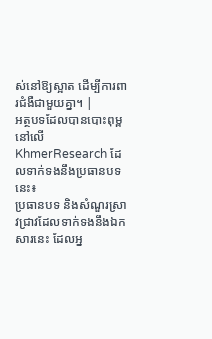ស់នៅឱ្យស្អាត ដើម្បីការពារជំងឺជាមួយគ្នា។ |
អត្ថបទដែលបានបោះពុម្ពនៅលើ KhmerResearch ដែលទាក់ទងនឹងប្រធានបទនេះ៖
ប្រធានបទ និងសំណួរស្រាវជ្រាវដែលទាក់ទងនឹងឯកសារនេះ ដែលអ្ន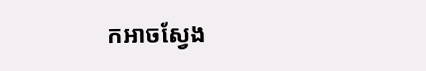កអាចស្វែង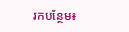រកបន្ថែម៖